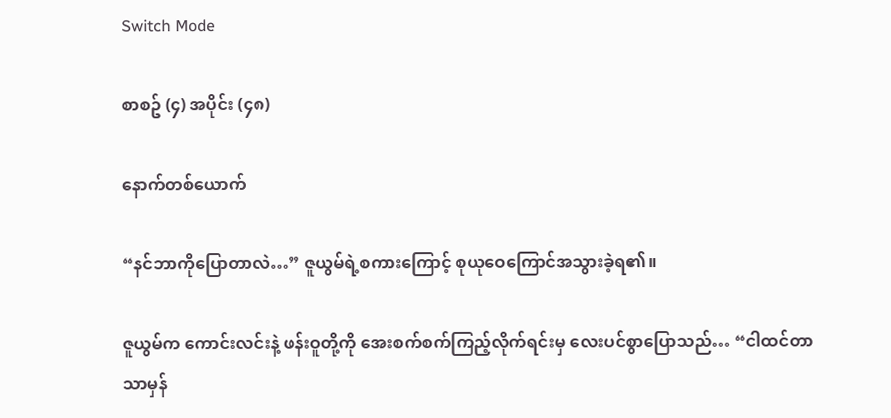Switch Mode

စာစဥ် (၄) အပိုင်း (၄၈)

နောက်တစ်ယောက်

“နင်ဘာကိုပြောတာလဲ…” ဇူယွမ်ရဲ့စကားကြောင့် စုယုဝေကြောင်အသွားခဲ့ရ၏။

ဇူယွမ်က ကောင်းလင်းနဲ့ ဖန်းဝူတို့ကို အေးစက်စက်ကြည့်လိုက်ရင်းမှ လေးပင်စွာပြောသည်… “ငါထင်တာသာမှန်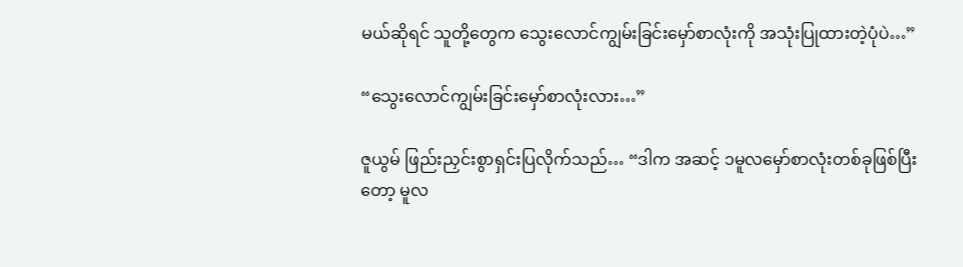မယ်ဆိုရင် သူတို့တွေက သွေးလောင်ကျွမ်းခြင်းမှော်စာလုံးကို အသုံးပြုထားတဲ့ပုံပဲ…”

“သွေးလောင်ကျွမ်းခြင်းမှော်စာလုံးလား…”

ဇူယွမ် ဖြည်းညှင်းစွာရှင်းပြလိုက်သည်… “ဒါက အဆင့် ၁မူလမှော်စာလုံးတစ်ခုဖြစ်ပြီးတော့ မူလ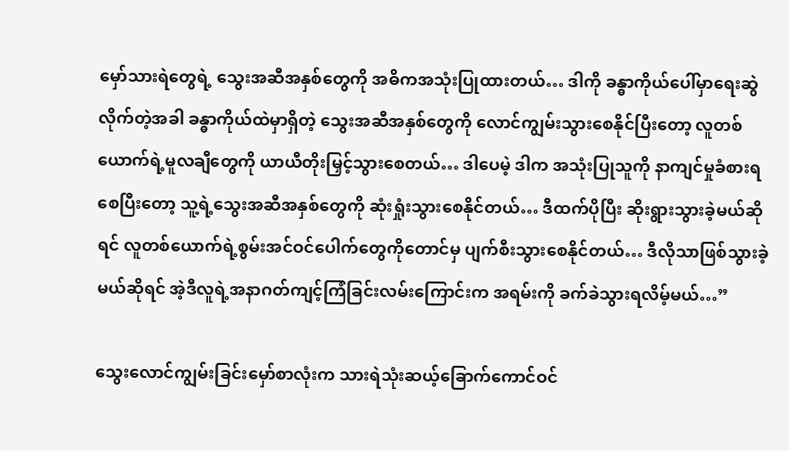မှော်သားရဲတွေရဲ့ သွေးအဆီအနှစ်တွေကို အဓိကအသုံးပြုထားတယ်… ဒါကို ခန္ဓာကိုယ်ပေါ်မှာရေးဆွဲလိုက်တဲ့အခါ ခန္ဓာကိုယ်ထဲမှာရှိတဲ့ သွေးအဆီအနှစ်တွေကို လောင်ကျွမ်းသွားစေနိုင်ပြီးတော့ လူတစ်ယောက်ရဲ့မူလချီတွေကို ယာယီတိုးမြှင့်သွားစေတယ်… ဒါပေမဲ့ ဒါက အသုံးပြုသူကို နာကျင်မှုခံစားရစေပြီးတော့ သူ့ရဲ့သွေးအဆီအနှစ်တွေကို ဆုံးရှုံးသွားစေနိုင်တယ်… ဒီထက်ပိုပြီး ဆိုးရွားသွားခဲ့မယ်ဆိုရင် လူတစ်ယောက်ရဲ့စွမ်းအင်ဝင်ပေါက်တွေကိုတောင်မှ ပျက်စီးသွားစေနိုင်တယ်… ဒီလိုသာဖြစ်သွားခဲ့မယ်ဆိုရင် အဲ့ဒီလူရဲ့အနာဂတ်ကျင့်ကြံခြင်းလမ်းကြောင်းက အရမ်းကို ခက်ခဲသွားရလိမ့်မယ်…”

သွေးလောင်ကျွမ်းခြင်းမှော်စာလုံးက သားရဲသုံးဆယ့်ခြောက်ကောင်ဝင်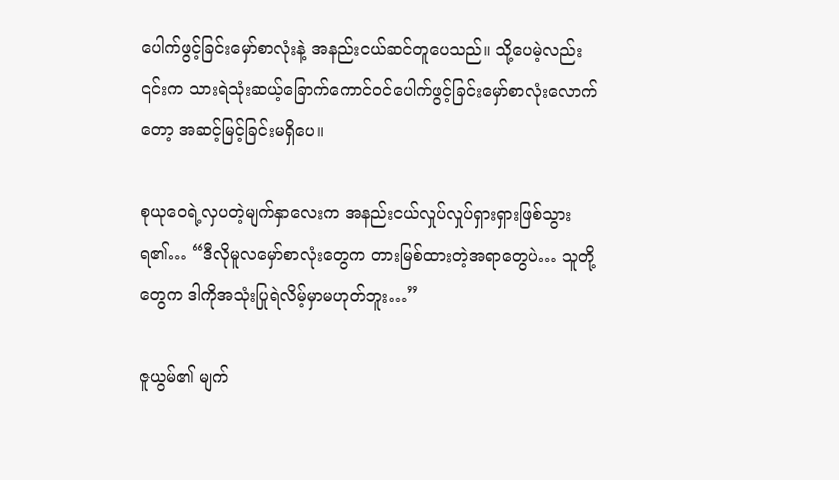ပေါက်ဖွင့်ခြင်းမှော်စာလုံးနဲ့ အနည်းငယ်ဆင်တူပေသည်။ သို့ပေမဲ့လည်း ၎င်းက သားရဲသုံးဆယ့်ခြောက်ကောင်ဝင်ပေါက်ဖွင့်ခြင်းမှော်စာလုံးလောက်တော့ အဆင့်မြင့်ခြင်းမရှိပေ။

စုယုဝေရဲ့လှပတဲ့မျက်နှာလေးက အနည်းငယ်လှုပ်လှုပ်ရှားရှားဖြစ်သွားရ၏… “ဒီလိုမူလမှော်စာလုံးတွေက တားမြစ်ထားတဲ့အရာတွေပဲ… သူတို့တွေက ဒါကိုအသုံးပြုရဲလိမ့်မှာမဟုတ်ဘူး…”

ဇူယွမ်၏ မျက်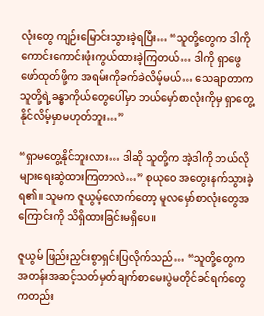လုံးတွေ ကျဉ်းမြောင်းသွားခဲ့ရပြီး… “သူတို့တွေက ဒါကို ကောင်းကောင်းဖုံးကွယ်ထားခဲ့ကြတယ်… ဒါကို ရှာဖွေဖော်ထုတ်ဖို့က အရမ်းကိုခက်ခဲလိမ့်မယ်… သေချာတာက သူတို့ရဲ့ခန္ဓာကိုယ်တွေပေါ်မှာ ဘယ်မှော်စာလုံးကိုမှ ရှာတွေ့နိုင်လိမ့်မှာမဟုတ်ဘူး…”

“ရှာမတွေ့နိုင်ဘူးလား… ဒါဆို သူတို့က အဲ့ဒါကို ဘယ်လိုများရေးဆွဲထားကြတာလဲ…” စုယုဝေ အတွေးနက်သွားခဲ့ရ၏။ သူမက ဇူယွမ့်လောက်တော့ မူလမှော်စာလုံးတွေအကြောင်းကို သိရှိထားခြင်းမရှိပေ။

ဇူယွမ် ဖြည်းညှင်းစွာရှင်းပြလိုက်သည်… “သူတို့တွေက အတန်းအဆင့်သတ်မှတ်ချက်စာမေးပွဲမတိုင်ခင်ရက်တွေကတည်း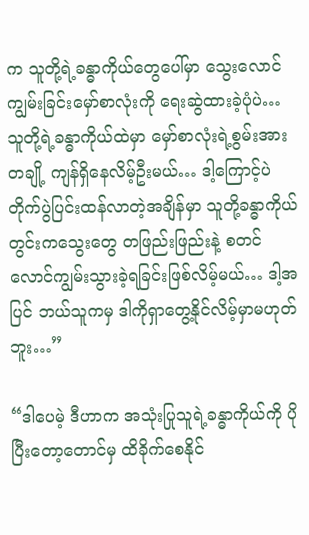က သူတို့ရဲ့ခန္ဓာကိုယ်တွေပေါ်မှာ သွေးလောင်ကျွမ်းခြင်းမှော်စာလုံးကို ရေးဆွဲထားခဲ့ပုံပဲ… သူတို့ရဲ့ခန္ဓာကိုယ်ထဲမှာ မှော်စာလုံးရဲ့စွမ်းအားတချို့ ကျန်ရှိနေလိမ့်ဦးမယ်… ဒါ့ကြောင့်ပဲ တိုက်ပွဲပြင်းထန်လာတဲ့အချိန်မှာ သူတို့ခန္ဓာကိုယ်တွင်းကသွေးတွေ တဖြည်းဖြည်းနဲ့ စတင်လောင်ကျွမ်းသွားခဲ့ရခြင်းဖြစ်လိမ့်မယ်… ဒါ့အပြင် ဘယ်သူကမှ ဒါကိုရှာတွေ့နိုင်လိမ့်မှာမဟုတ်ဘူး…”

“ဒါပေမဲ့ ဒီဟာက အသုံးပြုသူရဲ့ခန္ဓာကိုယ်ကို ပိုပြီးတော့တောင်မှ ထိခိုက်စေနိုင်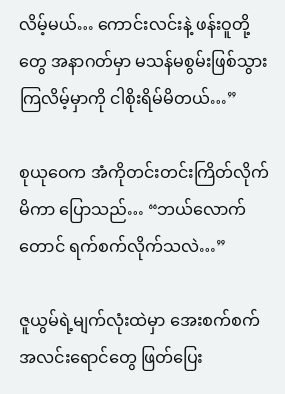လိမ့်မယ်… ကောင်းလင်းနဲ့ ဖန်းဝူတို့တွေ အနာဂတ်မှာ မသန်မစွမ်းဖြစ်သွားကြလိမ့်မှာကို ငါစိုးရိမ်မိတယ်…”

စုယုဝေက အံကိုတင်းတင်းကြိတ်လိုက်မိကာ ပြောသည်… “ဘယ်လောက်တောင် ရက်စက်လိုက်သလဲ…”

ဇူယွမ်ရဲ့မျက်လုံးထဲမှာ အေးစက်စက်အလင်းရောင်တွေ ဖြတ်ပြေး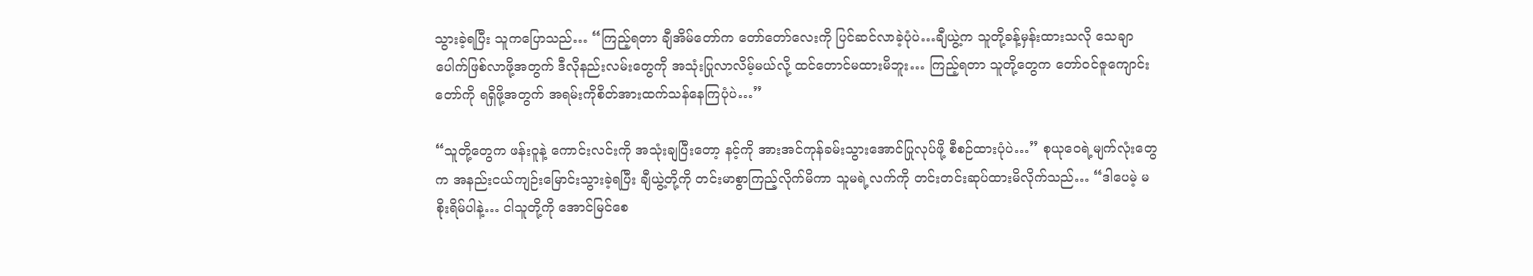သွားခဲ့ရပြီး သူကပြောသည်… “ကြည့်ရတာ ချီအိမ်တော်က တော်တော်လေးကို ပြင်ဆင်လာခဲ့ပုံပဲ…ချီယွဲ့က သူတို့ခန့်မှန်းထားသလို သေချာပေါက်ဖြစ်လာဖို့အတွက် ဒီလိုနည်းလမ်းတွေကို အသုံးပြုလာလိမ့်မယ်လို့ ထင်တောင်မထားမိဘူး… ကြည့်ရတာ သူတို့တွေက တော်ဝင်ဇူကျောင်းတော်ကို ရရှိဖို့အတွက် အရမ်းကိုစိတ်အားထက်သန်နေကြပုံပဲ…”

“သူတို့တွေက ဖန်းဝူနဲ့ ကောင်းလင်းကို အသုံးချပြီးတော့ နင့်ကို အားအင်ကုန်ခမ်းသွားအောင်ပြုလုပ်ဖို့ စီစဉ်ထားပုံပဲ…” စုယုဝေရဲ့မျက်လုံးတွေက အနည်းငယ်ကျဉ်းမြောင်းသွားခဲ့ရပြီး ချီယွဲ့တို့ကို တင်းမာစွာကြည့်လိုက်မိကာ သူမရဲ့လက်ကို တင်းတင်းဆုပ်ထားမိလိုက်သည်… “ဒါပေမဲ့ မစိုးရိမ်ပါနဲ့… ငါသူတို့ကို အောင်မြင်စေ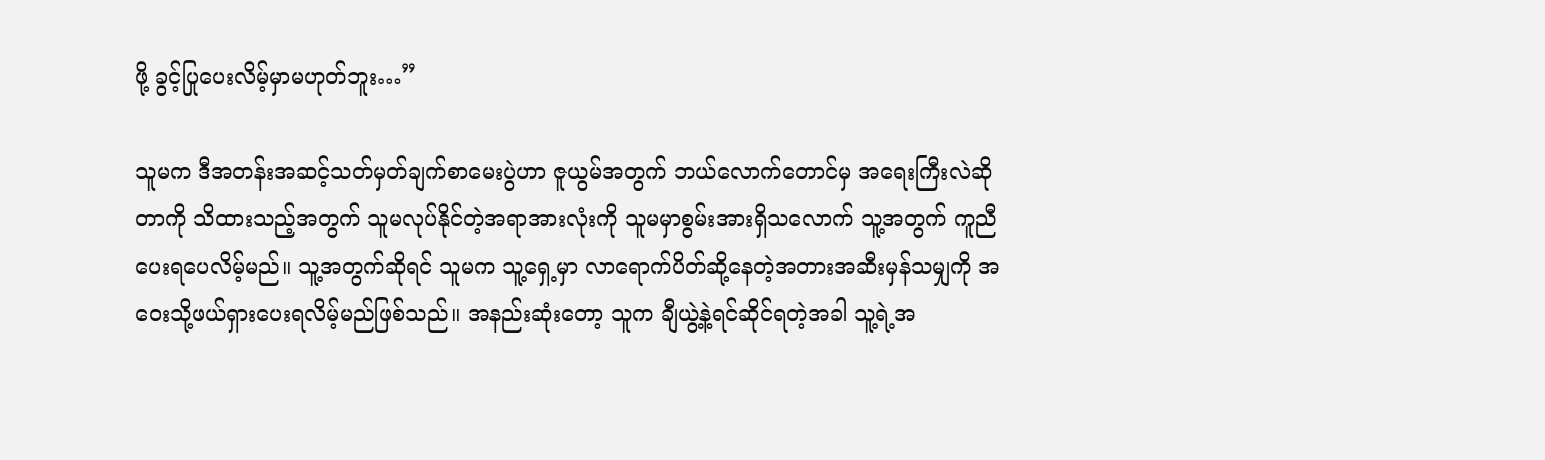ဖို့ ခွင့်ပြုပေးလိမ့်မှာမဟုတ်ဘူး…”

သူမက ဒီအတန်းအဆင့်သတ်မှတ်ချက်စာမေးပွဲဟာ ဇူယွမ်အတွက် ဘယ်လောက်တောင်မှ အရေးကြီးလဲဆိုတာကို သိထားသည့်အတွက် သူမလုပ်နိုင်တဲ့အရာအားလုံးကို သူမမှာစွမ်းအားရှိသလောက် သူ့အတွက် ကူညီပေးရပေလိမ့်မည်။ သူ့အတွက်ဆိုရင် သူမက သူ့ရှေ့မှာ လာရောက်ပိတ်ဆို့နေတဲ့အတားအဆီးမှန်သမျှကို အဝေးသို့ဖယ်ရှားပေးရလိမ့်မည်ဖြစ်သည်။ အနည်းဆုံးတော့ သူက ချီယွဲ့နဲ့ရင်ဆိုင်ရတဲ့အခါ သူ့ရဲ့အ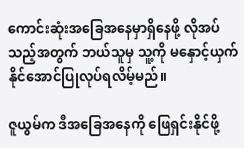ကောင်းဆုံးအခြေအနေမှာရှိနေဖို့ လိုအပ်သည့်အတွက် ဘယ်သူမှ သူ့ကို မနှောင့်ယှက်နိုင်အောင်ပြုလုပ်ရလိမ့်မည်။

ဇူယွမ်က ဒီအခြေအနေကို ဖြေရှင်းနိုင်ဖို့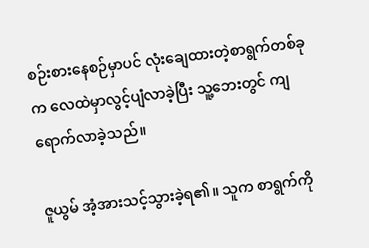စဉ်းစားနေစဉ်မှာပင် လုံးချေထားတဲ့စာရွက်တစ်ခုက လေထဲမှာလွင့်ပျံလာခဲ့ပြီး သူ့ဘေးတွင် ကျရောက်လာခဲ့သည်။

ဇူယွမ် အံ့အားသင့်သွားခဲ့ရ၏။ သူက စာရွက်ကို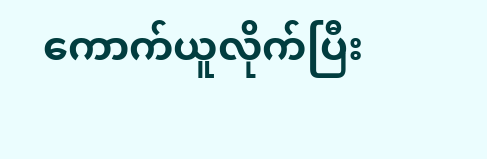ကောက်ယူလိုက်ပြီး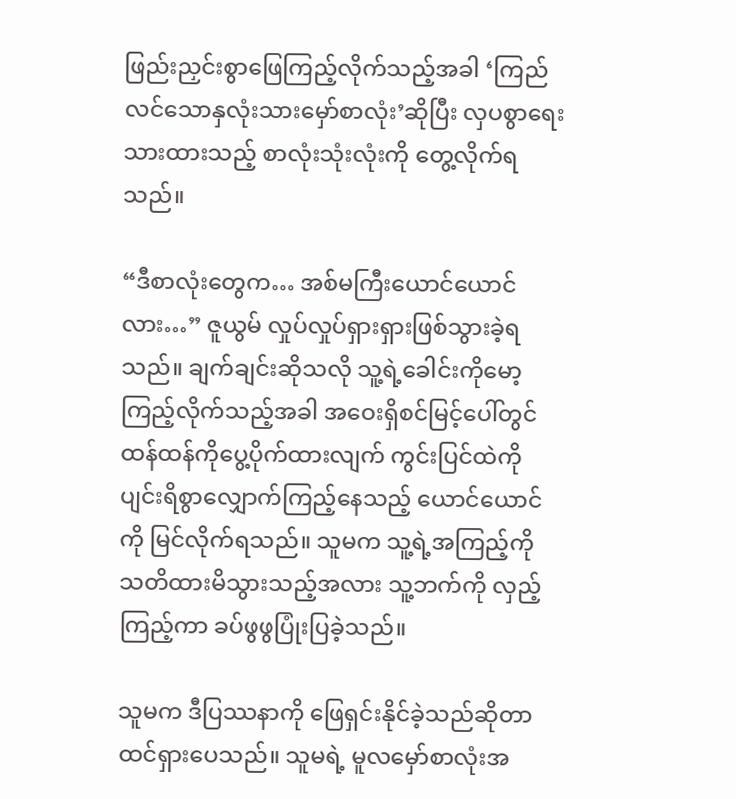ဖြည်းညှင်းစွာဖြေကြည့်လိုက်သည့်အခါ ‘ကြည်လင်သောနှလုံးသားမှော်စာလုံး’ဆိုပြီး လှပစွာရေးသားထားသည့် စာလုံးသုံးလုံးကို တွေ့လိုက်ရသည်။

“ဒီစာလုံးတွေက… အစ်မကြီးယောင်ယောင်လား…” ဇူယွမ် လှုပ်လှုပ်ရှားရှားဖြစ်သွားခဲ့ရသည်။ ချက်ချင်းဆိုသလို သူ့ရဲ့ခေါင်းကိုမော့ကြည့်လိုက်သည့်အခါ အဝေးရှိစင်မြင့်ပေါ်တွင် ထန်ထန်ကိုပွေ့ပိုက်ထားလျက် ကွင်းပြင်ထဲကို ပျင်းရိစွာလျှောက်ကြည့်နေသည့် ယောင်ယောင်ကို မြင်လိုက်ရသည်။ သူမက သူ့ရဲ့အကြည့်ကို သတိထားမိသွားသည့်အလား သူ့ဘက်ကို လှည့်ကြည့်ကာ ခပ်ဖွဖွပြုံးပြခဲ့သည်။

သူမက ဒီပြဿနာကို ဖြေရှင်းနိုင်ခဲ့သည်ဆိုတာ ထင်ရှားပေသည်။ သူမရဲ့ မူလမှော်စာလုံးအ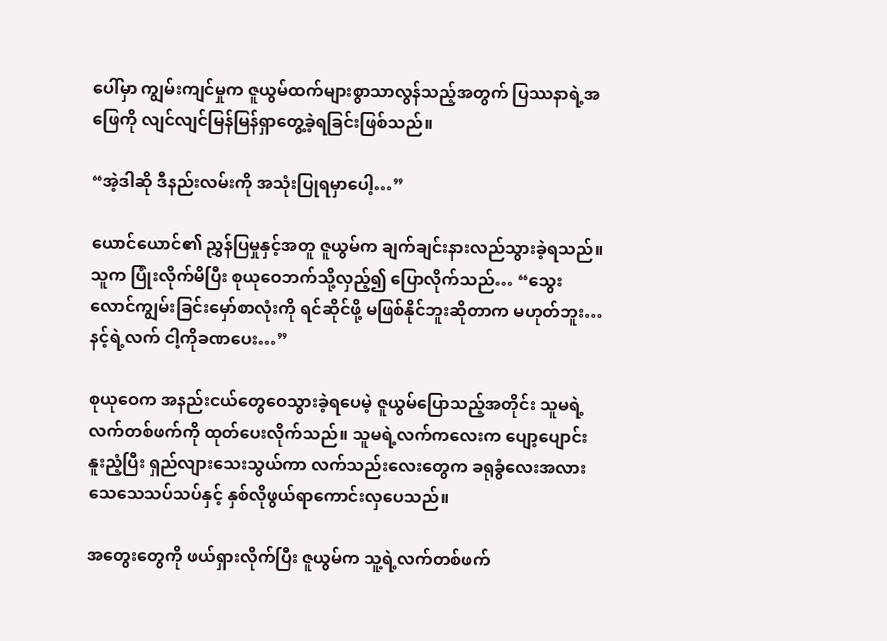ပေါ်မှာ ကျွမ်းကျင်မှုက ဇူယွမ်ထက်များစွာသာလွန်သည့်အတွက် ပြဿနာရဲ့အဖြေကို လျင်လျင်မြန်မြန်ရှာတွေ့ခဲ့ရခြင်းဖြစ်သည်။

“အဲ့ဒါဆို ဒီနည်းလမ်းကို အသုံးပြုရမှာပေါ့…”

ယောင်ယောင်၏ ညွှန်ပြမှုနှင့်အတူ ဇူယွမ်က ချက်ချင်းနားလည်သွားခဲ့ရသည်။ သူက ပြုံးလိုက်မိပြီး စုယုဝေဘက်သို့လှည့်၍ ပြောလိုက်သည်… “သွေးလောင်ကျွမ်းခြင်းမှော်စာလုံးကို ရင်ဆိုင်ဖို့ မဖြစ်နိုင်ဘူးဆိုတာက မဟုတ်ဘူး… နင့်ရဲ့လက် ငါ့ကိုခဏပေး…”

စုယုဝေက အနည်းငယ်တွေဝေသွားခဲ့ရပေမဲ့ ဇူယွမ်ပြောသည့်အတိုင်း သူမရဲ့လက်တစ်ဖက်ကို ထုတ်ပေးလိုက်သည်။ သူမရဲ့လက်ကလေးက ပျော့ပျောင်းနူးညံ့ပြီး ရှည်လျားသေးသွယ်ကာ လက်သည်းလေးတွေက ခရုခွံလေးအလား သေသေသပ်သပ်နှင့် နှစ်လိုဖွယ်ရာကောင်းလှပေသည်။

အတွေးတွေကို ဖယ်ရှားလိုက်ပြီး ဇူယွမ်က သူ့ရဲ့လက်တစ်ဖက်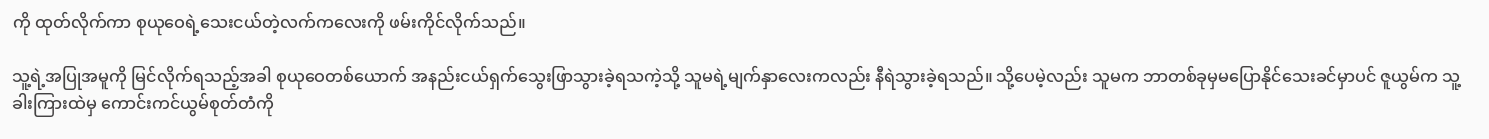ကို ထုတ်လိုက်ကာ စုယုဝေရဲ့သေးငယ်တဲ့လက်ကလေးကို ဖမ်းကိုင်လိုက်သည်။

သူ့ရဲ့အပြုအမူကို မြင်လိုက်ရသည့်အခါ စုယုဝေတစ်ယောက် အနည်းငယ်ရှက်သွေးဖြာသွားခဲ့ရသကဲ့သို့ သူမရဲ့မျက်နှာလေးကလည်း နီရဲသွားခဲ့ရသည်။ သို့ပေမဲ့လည်း သူမက ဘာတစ်ခုမှမပြောနိုင်သေးခင်မှာပင် ဇူယွမ်က သူ့ခါးကြားထဲမှ ကောင်းကင်ယွမ်စုတ်တံကို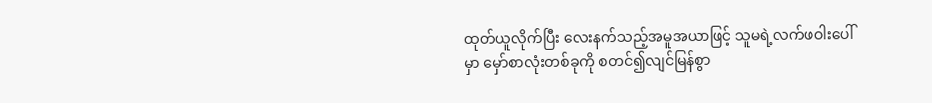ထုတ်ယူလိုက်ပြီး လေးနက်သည့်အမူအယာဖြင့် သူမရဲ့လက်ဖဝါးပေါ်မှာ မှော်စာလုံးတစ်ခုကို စတင်၍လျင်မြန်စွာ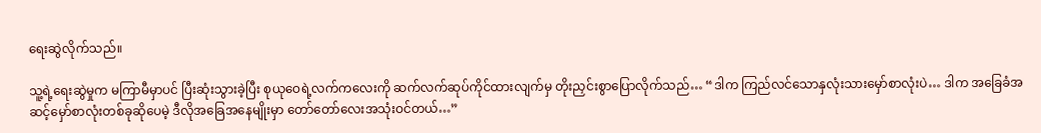ရေးဆွဲလိုက်သည်။

သူ့ရဲ့ရေးဆွဲမှုက မကြာမီမှာပင် ပြီးဆုံးသွားခဲ့ပြီး စုယုဝေရဲ့လက်ကလေးကို ဆက်လက်ဆုပ်ကိုင်ထားလျက်မှ တိုးညှင်းစွာပြောလိုက်သည်… “ဒါက ကြည်လင်သောနှလုံးသားမှော်စာလုံးပဲ… ဒါက အခြေခံအဆင့်မှော်စာလုံးတစ်ခုဆိုပေမဲ့ ဒီလိုအခြေအနေမျိုးမှာ တော်တော်လေးအသုံးဝင်တယ်…”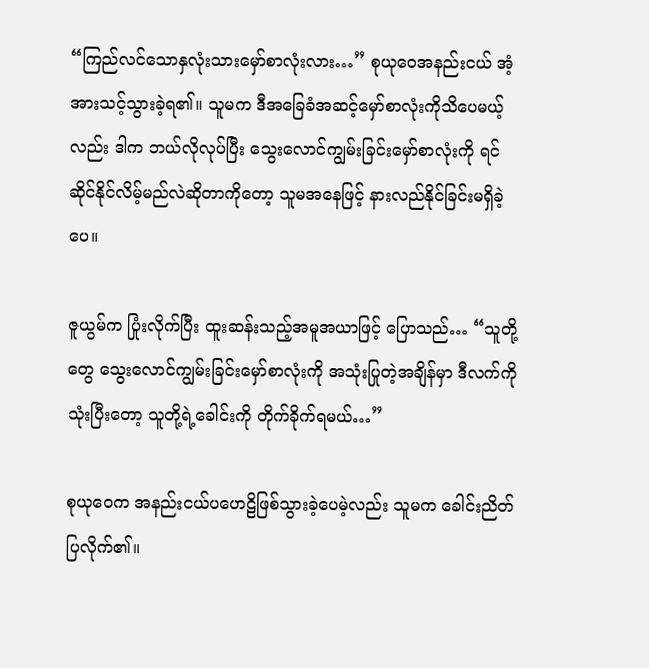“ကြည်လင်သောနှလုံးသားမှော်စာလုံးလား…” စုယုဝေအနည်းငယ် အံ့အားသင့်သွားခဲ့ရ၏။ သူမက ဒီအခြေခံအဆင့်မှော်စာလုံးကိုသိပေမယ့်လည်း ဒါက ဘယ်လိုလုပ်ပြီး သွေးလောင်ကျွမ်းခြင်းမှော်စာလုံးကို ရင်ဆိုင်နိုင်လိမ့်မည်လဲဆိုတာကိုတော့ သူမအနေဖြင့် နားလည်နိုင်ခြင်းမရှိခဲ့ပေ။

ဇူယွမ်က ပြုံးလိုက်ပြီး ထူးဆန်းသည့်အမူအယာဖြင့် ပြောသည်… “သူတို့တွေ သွေးလောင်ကျွမ်းခြင်းမှော်စာလုံးကို အသုံးပြုတဲ့အချိန်မှာ ဒီလက်ကိုသုံးပြီးတော့ သူတို့ရဲ့ခေါင်းကို တိုက်ခိုက်ရမယ်…”

စုယုဝေက အနည်းငယ်ပဟေဠိဖြစ်သွားခဲ့ပေမဲ့လည်း သူမက ခေါင်းညိတ်ပြလိုက်၏။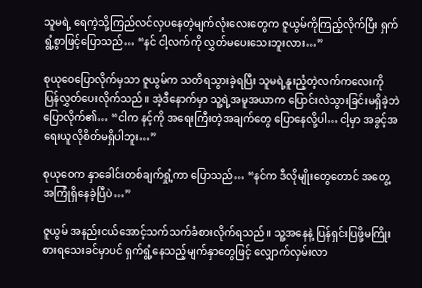သူမရဲ့ ရေကဲ့သို့ကြည်လင်လှပနေတဲ့မျက်လုံးလေးတွေက ဇူယွမ်ကိုကြည့်လိုက်ပြီး ရှက်ရွံ့စွာဖြင့်ပြောသည်… “နင် ငါ့လက်ကို လွှတ်မပေးသေးဘူးလား…”

စုယုဝေပြောလိုက်မှသာ ဇူယွမ်က သတိရသွားခဲ့ရပြီး သူမရဲ့နူးညံ့တဲ့လက်ကလေးကို ပြန်လွှတ်ပေးလိုက်သည်။ အဲ့ဒီနောက်မှာ သူ့ရဲ့အမူအယာက ပြောင်းလဲသွားခြင်းမရှိခဲ့ဘဲ ပြောလိုက်၏… “ငါက နင့်ကို အရေးကြီးတဲ့အချက်တွေ ပြောနေလို့ပါ… ငါ့မှာ အခွင့်အရေးယူလိုစိတ်မရှိပါဘူး…”

စုယုဝေက နှာခေါင်းတစ်ချက်ရှုံ့ကာ ပြောသည်… “နင်က ဒီလိုမျိုးတွေတောင် အတွေ့အကြုံရှိနေခဲ့ပြီပဲ…”

ဇူယွမ် အနည်းငယ်အောင့်သက်သက်ခံစားလိုက်ရသည်။ သူ့အနေနဲ့ ပြန်ရှင်းပြဖို့မကြိုးစားရသေးခင်မှာပင် ရှက်ရွံ့နေသည့်မျက်နှာတွေဖြင့် လျှောက်လှမ်းလာ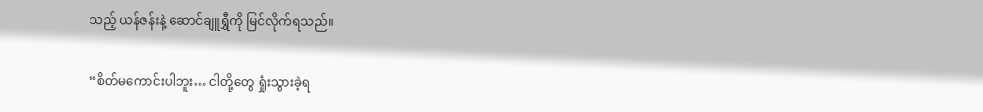သည့် ယန်ဇန်းနဲ့ ဆောင်ချူရွှီကို မြင်လိုက်ရသည်။

“စိတ်မကောင်းပါဘူး… ငါတို့တွေ ရှုံးသွားခဲ့ရ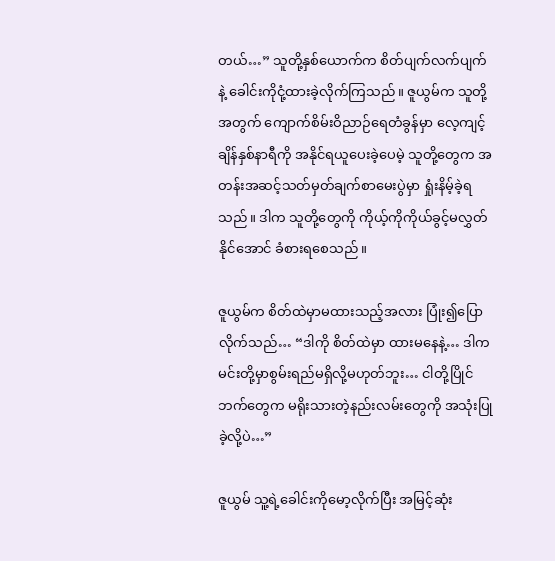တယ်…” သူတို့နှစ်ယောက်က စိတ်ပျက်လက်ပျက်နဲ့ ခေါင်းကိုငုံ့ထားခဲ့လိုက်ကြသည်။ ဇူယွမ်က သူတို့အတွက် ကျောက်စိမ်းဝိညာဉ်ရေတံခွန်မှာ လေ့ကျင့်ချိန်နှစ်နာရီကို အနိုင်ရယူပေးခဲ့ပေမဲ့ သူတို့တွေက အတန်းအဆင့်သတ်မှတ်ချက်စာမေးပွဲမှာ ရှုံးနိမ့်ခဲ့ရသည်။ ဒါက သူတို့တွေကို ကိုယ့်ကိုကိုယ်ခွင့်မလွှတ်နိုင်အောင် ခံစားရစေသည်။

ဇူယွမ်က စိတ်ထဲမှာမထားသည့်အလား ပြုံး၍ပြောလိုက်သည်… “ဒါကို စိတ်ထဲမှာ ထားမနေနဲ့… ဒါက မင်းတို့မှာစွမ်းရည်မရှိလို့မဟုတ်ဘူး… ငါတို့ပြိုင်ဘက်တွေက မရိုးသားတဲ့နည်းလမ်းတွေကို အသုံးပြုခဲ့လို့ပဲ…”

ဇူယွမ် သူ့ရဲ့ခေါင်းကိုမော့လိုက်ပြီး အမြင့်ဆုံး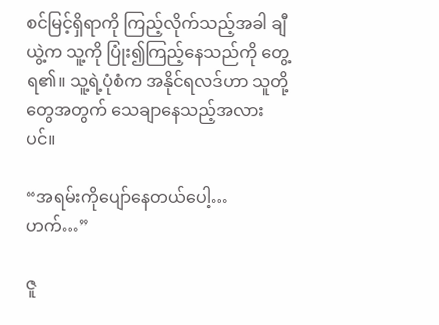စင်မြင့်ရှိရာကို ကြည့်လိုက်သည့်အခါ ချီယွဲ့က သူ့ကို ပြုံး၍ကြည့်နေသည်ကို တွေ့ရ၏။ သူ့ရဲ့ပုံစံက အနိုင်ရလဒ်ဟာ သူတို့တွေအတွက် သေချာနေသည့်အလားပင်။

“အရမ်းကိုပျော်နေတယ်ပေါ့… ဟက်…”

ဇူ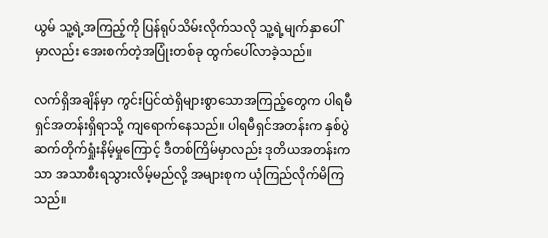ယွမ် သူ့ရဲ့အကြည့်ကို ပြန်ရုပ်သိမ်းလိုက်သလို သူ့ရဲ့မျက်နှာပေါ်မှာလည်း အေးစက်တဲ့အပြုံးတစ်ခု ထွက်ပေါ်လာခဲ့သည်။

လက်ရှိအချိန်မှာ ကွင်းပြင်ထဲရှိများစွာသောအကြည့်တွေက ပါရမီရှင်အတန်းရှိရာသို့ ကျရောက်နေသည်။ ပါရမီရှင်အတန်းက နှစ်ပွဲဆက်တိုက်ရှုံးနိမ့်မှုကြောင့် ဒီတစ်ကြိမ်မှာလည်း ဒုတိယအတန်းကသာ အသာစီးရသွားလိမ့်မည်လို့ အများစုက ယုံကြည်လိုက်မိကြသည်။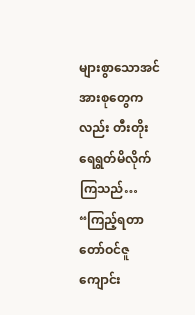များစွာသောအင်အားစုတွေကလည်း တီးတိုးရေရွတ်မိလိုက်ကြသည်… “ကြည့်ရတာ တော်ဝင်ဇူကျောင်း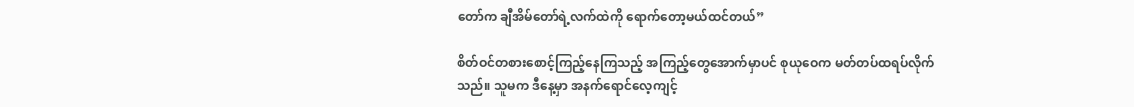တော်က ချီအိမ်တော်ရဲ့လက်ထဲကို ရောက်တော့မယ်ထင်တယ်”

စိတ်ဝင်တစားစောင့်ကြည့်နေကြသည့် အကြည့်တွေအောက်မှာပင် စုယုဝေက မတ်တပ်ထရပ်လိုက်သည်။ သူမက ဒီနေ့မှာ အနက်ရောင်လေ့ကျင့်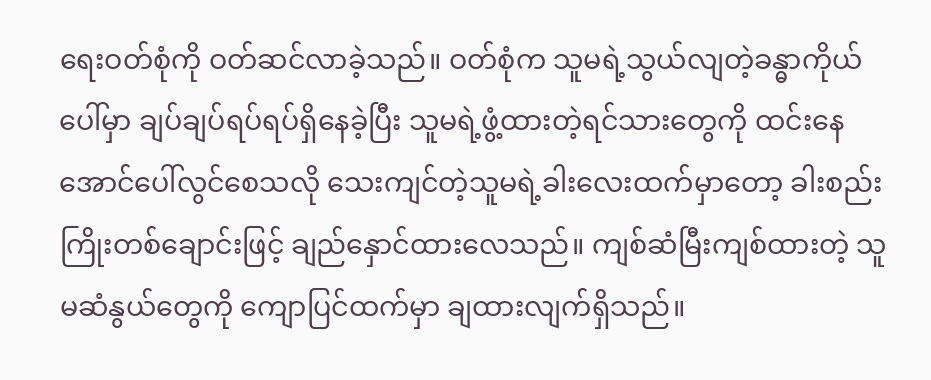ရေးဝတ်စုံကို ဝတ်ဆင်လာခဲ့သည်။ ဝတ်စုံက သူမရဲ့သွယ်လျတဲ့ခန္ဓာကိုယ်ပေါ်မှာ ချပ်ချပ်ရပ်ရပ်ရှိနေခဲ့ပြီး သူမရဲ့ဖွံ့ထားတဲ့ရင်သားတွေကို ထင်းနေအောင်ပေါ်လွင်စေသလို သေးကျင်တဲ့သူမရဲ့ခါးလေးထက်မှာတော့ ခါးစည်းကြိုးတစ်ချောင်းဖြင့် ချည်နှောင်ထားလေသည်။ ကျစ်ဆံမြီးကျစ်ထားတဲ့ သူမဆံနွယ်တွေကို ကျောပြင်ထက်မှာ ချထားလျက်ရှိသည်။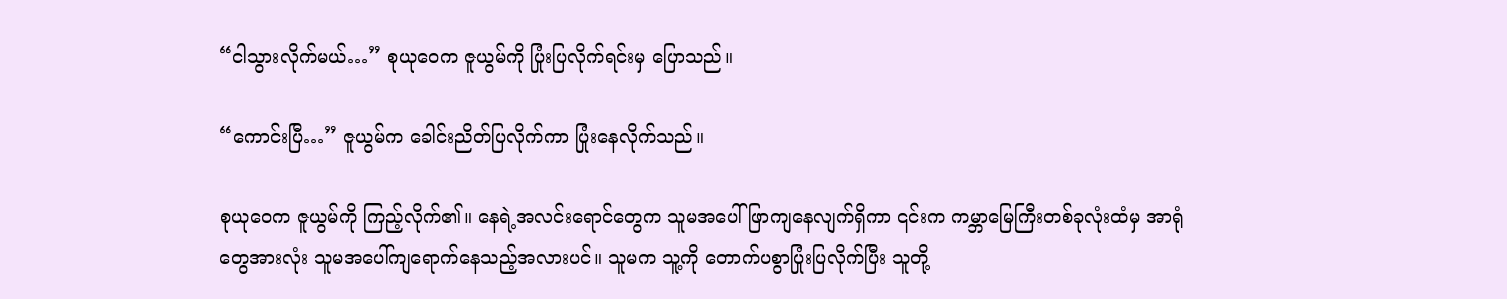“ငါသွားလိုက်မယ်…” စုယုဝေက ဇူယွမ်ကို ပြုံးပြလိုက်ရင်းမှ ပြောသည်။

“ကောင်းပြီ…” ဇူယွမ်က ခေါင်းညိတ်ပြလိုက်ကာ ပြုံးနေလိုက်သည်။

စုယုဝေက ဇူယွမ်ကို ကြည့်လိုက်၏။ နေရဲ့အလင်းရောင်တွေက သူမအပေါ် ဖြာကျနေလျက်ရှိကာ ၎င်းက ကမ္ဘာမြေကြီးတစ်ခုလုံးထံမှ အာရုံတွေအားလုံး သူမအပေါ်ကျရောက်နေသည့်အလားပင်။ သူမက သူ့ကို တောက်ပစွာပြုံးပြလိုက်ပြီး သူတို့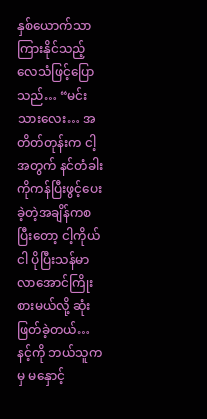နှစ်ယောက်သာကြားနိုင်သည့်လေသံဖြင့်ပြောသည်… “မင်းသားလေး… အတိတ်တုန်းက ငါ့အတွက် နင်တံခါးကိုကန်ပြီးဖွင့်ပေးခဲ့တဲ့အချိန်ကစပြီးတော့ ငါ့ကိုယ်ငါ ပိုပြီးသန်မာလာအောင်ကြိုးစားမယ်လို့ ဆုံးဖြတ်ခဲ့တယ်… နင့်ကို ဘယ်သူကမှ မနှောင့်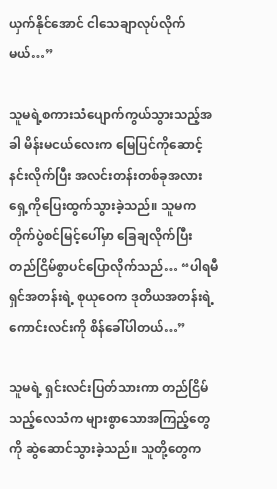ယှက်နိုင်အောင် ငါသေချာလုပ်လိုက်မယ်…”

သူမရဲ့စကားသံပျောက်ကွယ်သွားသည့်အခါ မိန်းမငယ်လေးက မြေပြင်ကိုဆောင့်နင်းလိုက်ပြီး အလင်းတန်းတစ်ခုအလား ရှေ့ကိုပြေးထွက်သွားခဲ့သည်။ သူမက တိုက်ပွဲစင်မြင့်ပေါ်မှာ ခြေချလိုက်ပြီး တည်ငြိမ်စွာပင်ပြောလိုက်သည်… “ပါရမီရှင်အတန်းရဲ့ စုယုဝေက ဒုတိယအတန်းရဲ့ ကောင်းလင်းကို စိန်ခေါ်ပါတယ်…”

သူမရဲ့ ရှင်းလင်းပြတ်သားကာ တည်ငြိမ်သည့်လေသံက များစွာသောအကြည့်တွေကို ဆွဲဆောင်သွားခဲ့သည်။ သူတို့တွေက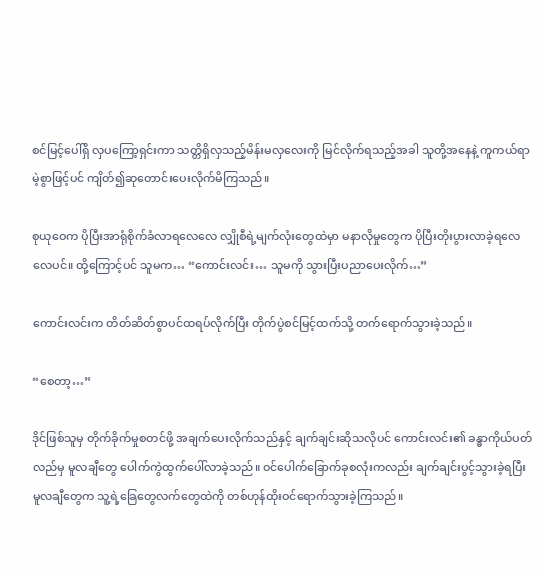စင်မြင့်ပေါ်ရှိ လှပကြော့ရှင်းကာ သတ္တိရှိလှသည့်မိန်းမလှလေးကို မြင်လိုက်ရသည့်အခါ သူတို့အနေနဲ့ ကူကယ်ရာမဲ့စွာဖြင့်ပင် ကျိတ်၍ဆုတောင်းပေးလိုက်မိကြသည်။

စုယုဝေက ပိုပြီးအာရုံစိုက်ခံလာရလေလေ လျှိုစီရဲ့မျက်လုံးတွေထဲမှာ မနာလိုမှုတွေက ပိုပြီးတိုးပွားလာခဲ့ရလေလေပင်။ ထို့ကြောင့်ပင် သူမက… “ကောင်းလင်း… သူမကို သွားပြီးပညာပေးလိုက်…”

ကောင်းလင်းက တိတ်ဆိတ်စွာပင်ထရပ်လိုက်ပြီး တိုက်ပွဲစင်မြင့်ထက်သို့ တက်ရောက်သွားခဲ့သည်။

“စေတာ့…”

ဒိုင်ဖြစ်သူမှ တိုက်ခိုက်မှုစတင်ဖို့ အချက်ပေးလိုက်သည်နှင့် ချက်ချင်းဆိုသလိုပင် ကောင်းလင်း၏ ခန္ဓာကိုယ်ပတ်လည်မှ မူလချီတွေ ပေါက်ကွဲထွက်ပေါ်လာခဲ့သည်။ ဝင်ပေါက်ခြောက်ခုစလုံးကလည်း ချက်ချင်းပွင့်သွားခဲ့ရပြီး မူလချီတွေက သူ့ရဲ့ခြေတွေလက်တွေထဲကို တစ်ဟုန်ထိုးဝင်ရောက်သွားခဲ့ကြသည်။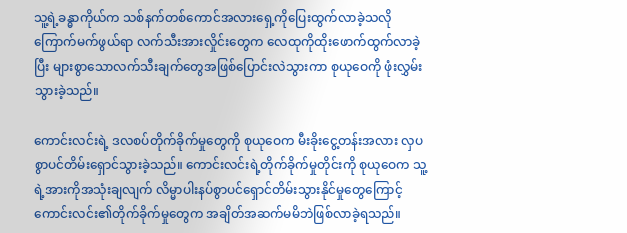သူ့ရဲ့ခန္ဓာကိုယ်က သစ်နက်တစ်ကောင်အလားရှေ့ကိုပြေးထွက်လာခဲ့သလို ကြောက်မက်ဖွယ်ရာ လက်သီးအားလှိုင်းတွေက လေထုကိုထိုးဖောက်ထွက်လာခဲ့ပြီး များစွာသောလက်သီးချက်တွေအဖြစ်ပြောင်းလဲသွားကာ စုယုဝေကို ဖုံးလွှမ်းသွားခဲ့သည်။

ကောင်းလင်းရဲ့ ဒလစပ်တိုက်ခိုက်မှုတွေကို စုယုဝေက မီးခိုးငွေ့တန်းအလား လှပစွာပင်တိမ်းရှောင်သွားခဲ့သည်။ ကောင်းလင်းရဲ့တိုက်ခိုက်မှုတိုင်းကို စုယုဝေက သူ့ရဲ့အားကိုအသုံးချလျက် လိမ္မာပါးနပ်စွာပင်ရှောင်တိမ်းသွားနိုင်မှုတွေကြောင့် ကောင်းလင်း၏တိုက်ခိုက်မှုတွေက အချိတ်အဆက်မမိဘဲဖြစ်လာခဲ့ရသည်။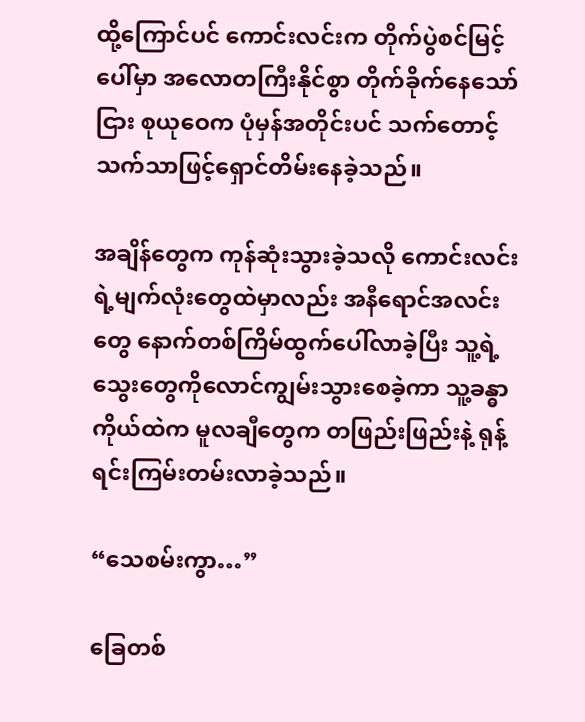ထို့ကြောင်ပင် ကောင်းလင်းက တိုက်ပွဲစင်မြင့်ပေါ်မှာ အလောတကြီးနိုင်စွာ တိုက်ခိုက်နေသော်ငြား စုယုဝေက ပုံမှန်အတိုင်းပင် သက်တောင့်သက်သာဖြင့်ရှောင်တိမ်းနေခဲ့သည်။

အချိန်တွေက ကုန်ဆုံးသွားခဲ့သလို ကောင်းလင်းရဲ့မျက်လုံးတွေထဲမှာလည်း အနီရောင်အလင်းတွေ နောက်တစ်ကြိမ်ထွက်ပေါ်လာခဲ့ပြီး သူ့ရဲ့သွေးတွေကိုလောင်ကျွမ်းသွားစေခဲ့ကာ သူ့ခန္ဓာကိုယ်ထဲက မူလချီတွေက တဖြည်းဖြည်းနဲ့ ရုန့်ရင်းကြမ်းတမ်းလာခဲ့သည်။

“သေစမ်းကွာ…”

ခြေတစ်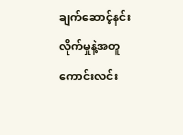ချက်ဆောင့်နင်းလိုက်မှုနဲ့အတူ ကောင်းလင်း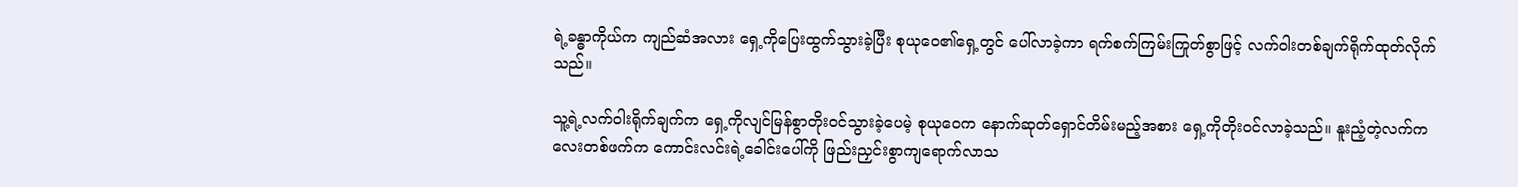ရဲ့ခန္ဓာကိုယ်က ကျည်ဆံအလား ရှေ့ကိုပြေးထွက်သွားခဲ့ပြီး စုယုဝေ၏ရှေ့တွင် ပေါ်လာခဲ့ကာ ရက်စက်ကြမ်းကြုတ်စွာဖြင့် လက်ဝါးတစ်ချက်ရိုက်ထုတ်လိုက်သည်။

သူ့ရဲ့လက်ဝါးရိုက်ချက်က ရှေ့ကိုလျင်မြန်စွာတိုးဝင်သွားခဲ့ပေမဲ့ စုယုဝေက နောက်ဆုတ်ရှောင်တိမ်းမည့်အစား ရှေ့ကိုတိုးဝင်လာခဲ့သည်။ နူးညံ့တဲ့လက်ကလေးတစ်ဖက်က ကောင်းလင်းရဲ့ခေါင်းပေါ်ကို ဖြည်းညှင်းစွာကျရောက်လာသ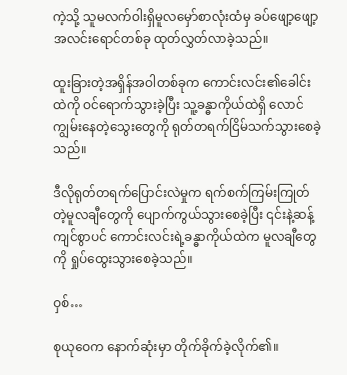ကဲ့သို့ သူမလက်ဝါးရှိမူလမှော်စာလုံးထံမှ ခပ်ဖျော့ဖျော့အလင်းရောင်တစ်ခု ထုတ်လွှတ်လာခဲ့သည်။

ထူးခြားတဲ့အရှိန်အဝါတစ်ခုက ကောင်းလင်း၏ခေါင်းထဲကို ဝင်ရောက်သွားခဲ့ပြီး သူ့ခန္ဓာကိုယ်ထဲရှိ လောင်ကျွမ်းနေတဲ့သွေးတွေကို ရုတ်တရက်ငြိမ်သက်သွားစေခဲ့သည်။

ဒီလိုရုတ်တရက်ပြောင်းလဲမှုက ရက်စက်ကြမ်းကြုတ်တဲ့မူလချီတွေကို ပျောက်ကွယ်သွားစေခဲ့ပြီး ၎င်းနဲ့ဆန့်ကျင်စွာပင် ကောင်းလင်းရဲ့ခန္ဓာကိုယ်ထဲက မူလချီတွေကို ရှုပ်ထွေးသွားစေခဲ့သည်။

ဝှစ်…

စုယုဝေက နောက်ဆုံးမှာ တိုက်ခိုက်ခဲ့လိုက်၏။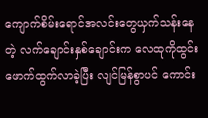ကျောက်စိမ်းရောင်အလင်းတွေယှက်သန်းနေတဲ့ လက်ချောင်းနှစ်ချောင်းက လေထုကိုထွင်းဖောက်ထွက်လာခဲ့ပြီး လျင်မြန်စွာပင် ကောင်း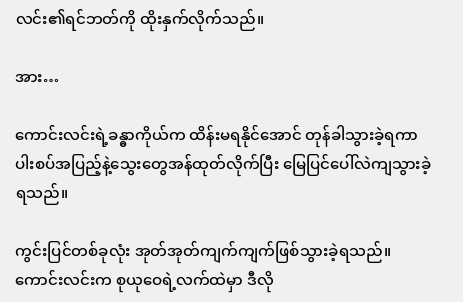လင်း၏ရင်ဘတ်ကို ထိုးနှက်လိုက်သည်။

အား…

ကောင်းလင်းရဲ့ခန္ဓာကိုယ်က ထိန်းမရနိုင်အောင် တုန်ခါသွားခဲ့ရကာ ပါးစပ်အပြည့်နဲ့သွေးတွေအန်ထုတ်လိုက်ပြီး မြေပြင်ပေါ်လဲကျသွားခဲ့ရသည်။

ကွင်းပြင်တစ်ခုလုံး အုတ်အုတ်ကျက်ကျက်ဖြစ်သွားခဲ့ရသည်။ ကောင်းလင်းက စုယုဝေရဲ့လက်ထဲမှာ ဒီလို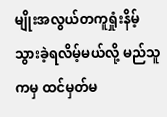မျိုးအလွယ်တကူရှုံးနိမ့်သွားခဲ့ရလိမ့်မယ်လို့ မည်သူကမှ ထင်မှတ်မ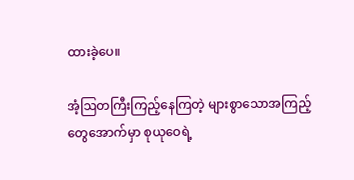ထားခဲ့ပေ။

အံ့ဩတကြီးကြည့်နေကြတဲ့ များစွာသောအကြည့်တွေအောက်မှာ စုယုဝေရဲ့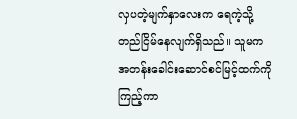လှပတဲ့မျက်နှာလေးက ရေကဲ့သို့ တည်ငြိမ်နေလျက်ရှိသည်။ သူမက အတန်းခေါင်းဆောင်စင်မြင့်ထက်ကို ကြည့်ကာ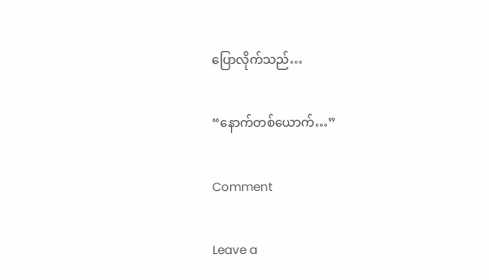ပြောလိုက်သည်…

“နောက်တစ်ယောက်…”

Comment

Leave a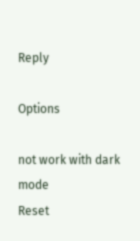Reply

Options

not work with dark mode
Reset